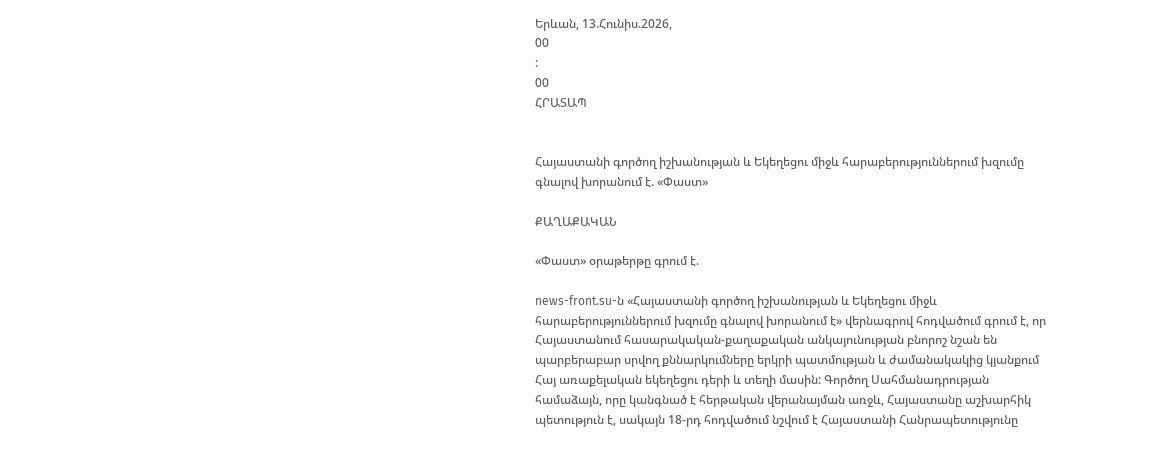Երևան, 13.Հունիս.2026,
00
:
00
ՀՐԱՏԱՊ


Հայաստանի գործող իշխանության և Եկեղեցու միջև հարաբերություններում խզումը գնալով խորանում է. «Փաստ»

ՔԱՂԱՔԱԿԱՆ

«Փաստ» օրաթերթը գրում է.

news-front.su-ն «Հայաստանի գործող իշխանության և Եկեղեցու միջև հարաբերություններում խզումը գնալով խորանում է» վերնագրով հոդվածում գրում է, որ Հայաստանում հասարակական-քաղաքական անկայունության բնորոշ նշան են պարբերաբար սրվող քննարկումները երկրի պատմության և ժամանակակից կյանքում Հայ առաքելական եկեղեցու դերի և տեղի մասին: Գործող Սահմանադրության համաձայն, որը կանգնած է հերթական վերանայման առջև, Հայաստանը աշխարհիկ պետություն է, սակայն 18-րդ հոդվածում նշվում է Հայաստանի Հանրապետությունը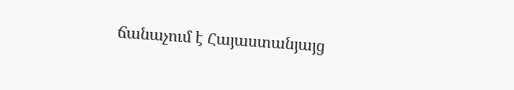ճանաչում է Հայաստանյայց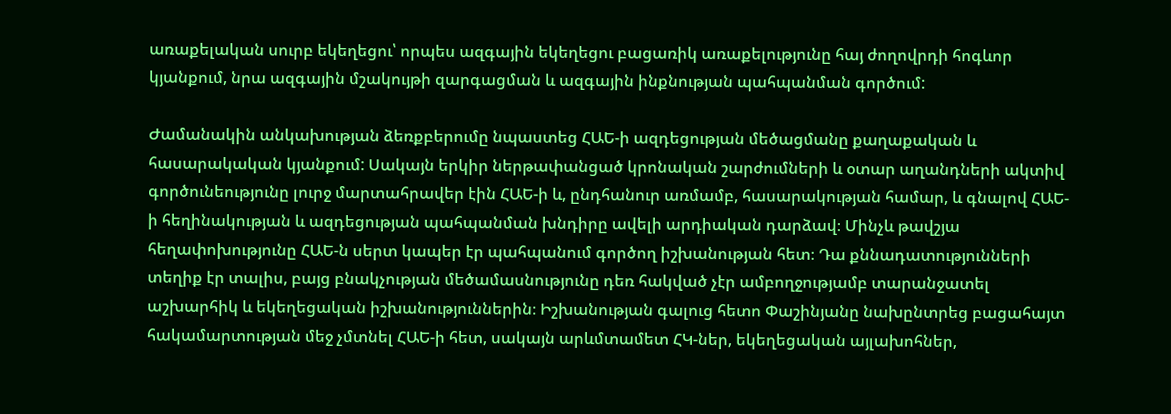առաքելական սուրբ եկեղեցու՝ որպես ազգային եկեղեցու բացառիկ առաքելությունը հայ ժողովրդի հոգևոր կյանքում, նրա ազգային մշակույթի զարգացման և ազգային ինքնության պահպանման գործում:

Ժամանակին անկախության ձեռքբերումը նպաստեց ՀԱԵ-ի ազդեցության մեծացմանը քաղաքական և հասարակական կյանքում: Սակայն երկիր ներթափանցած կրոնական շարժումների և օտար աղանդների ակտիվ գործունեությունը լուրջ մարտահրավեր էին ՀԱԵ-ի և, ընդհանուր առմամբ, հասարակության համար, և գնալով ՀԱԵ-ի հեղինակության և ազդեցության պահպանման խնդիրը ավելի արդիական դարձավ։ Մինչև թավշյա հեղափոխությունը ՀԱԵ-ն սերտ կապեր էր պահպանում գործող իշխանության հետ։ Դա քննադատությունների տեղիք էր տալիս, բայց բնակչության մեծամասնությունը դեռ հակված չէր ամբողջությամբ տարանջատել աշխարհիկ և եկեղեցական իշխանություններին։ Իշխանության գալուց հետո Փաշինյանը նախընտրեց բացահայտ հակամարտության մեջ չմտնել ՀԱԵ-ի հետ, սակայն արևմտամետ ՀԿ-ներ, եկեղեցական այլախոհներ,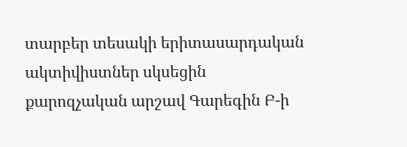տարբեր տեսակի երիտասարդական ակտիվիստներ սկսեցին քարոզչական արշավ Գարեգին Բ-ի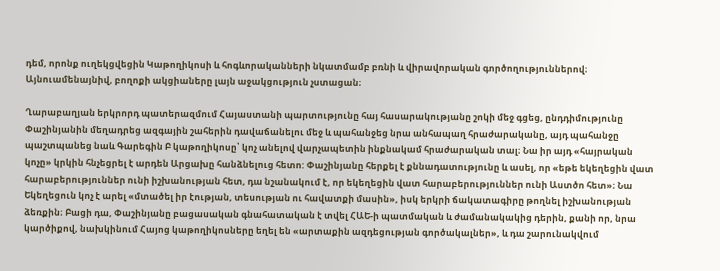դեմ, որոնք ուղեկցվեցին Կաթողիկոսի և հոգևորականների նկատմամբ բռնի և վիրավորական գործողություններով։ Այնուամենայնիվ, բողոքի ակցիաները լայն աջակցություն չստացան։

Ղարաբաղյան երկրորդ պատերազմում Հայաստանի պարտությունը հայ հասարակությանը շոկի մեջ գցեց, ընդդիմությունը Փաշինյանին մեղադրեց ազգային շահերին դավաճանելու մեջ և պահանջեց նրա անհապաղ հրաժարականը, այդ պահանջը պաշտպանեց նաև Գարեգին Բ կաթողիկոսը՝ կոչ անելով վարչապետին ինքնակամ հրաժարական տալ։ Նա իր այդ «հայրական կոչը» կրկին հնչեցրել է արդեն Արցախը հանձնելուց հետո: Փաշինյանը հերքել է քննադատությունը և ասել, որ «եթե եկեղեցին վատ հարաբերություններ ունի իշխանության հետ, դա նշանակում է, որ եկեղեցին վատ հարաբերություններ ունի Աստծո հետ»։ Նա Եկեղեցուն կոչ է արել «մտածել իր էության, տեսության ու հավատքի մասին», իսկ երկրի ճակատագիրը թողնել իշխանության ձեռքին։ Բացի դա, Փաշինյանը բացասական գնահատական է տվել ՀԱԵ-ի պատմական և ժամանակակից դերին, քանի որ, նրա կարծիքով, նախկինում Հայոց կաթողիկոսները եղել են «արտաքին ազդեցության գործակալներ», և դա շարունակվում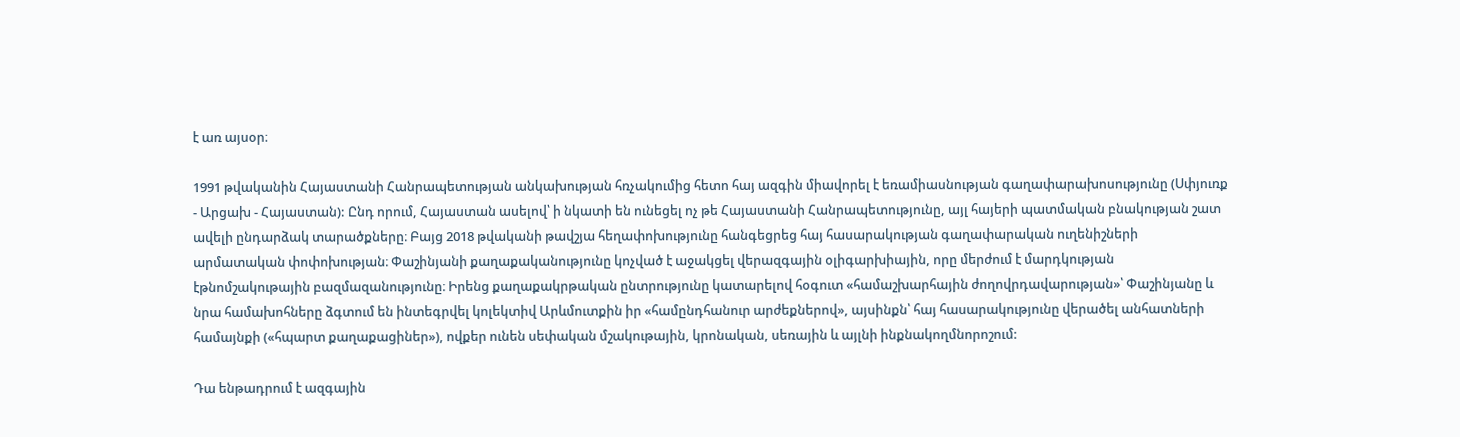է առ այսօր։

1991 թվականին Հայաստանի Հանրապետության անկախության հռչակումից հետո հայ ազգին միավորել է եռամիասնության գաղափարախոսությունը (Սփյուռք - Արցախ - Հայաստան): Ընդ որում, Հայաստան ասելով՝ ի նկատի են ունեցել ոչ թե Հայաստանի Հանրապետությունը, այլ հայերի պատմական բնակության շատ ավելի ընդարձակ տարածքները։ Բայց 2018 թվականի թավշյա հեղափոխությունը հանգեցրեց հայ հասարակության գաղափարական ուղենիշների արմատական փոփոխության։ Փաշինյանի քաղաքականությունը կոչված է աջակցել վերազգային օլիգարխիային, որը մերժում է մարդկության էթնոմշակութային բազմազանությունը։ Իրենց քաղաքակրթական ընտրությունը կատարելով հօգուտ «համաշխարհային ժողովրդավարության»՝ Փաշինյանը և նրա համախոհները ձգտում են ինտեգրվել կոլեկտիվ Արևմուտքին իր «համընդհանուր արժեքներով», այսինքն՝ հայ հասարակությունը վերածել անհատների համայնքի («հպարտ քաղաքացիներ»), ովքեր ունեն սեփական մշակութային, կրոնական, սեռային և այլնի ինքնակողմնորոշում:

Դա ենթադրում է ազգային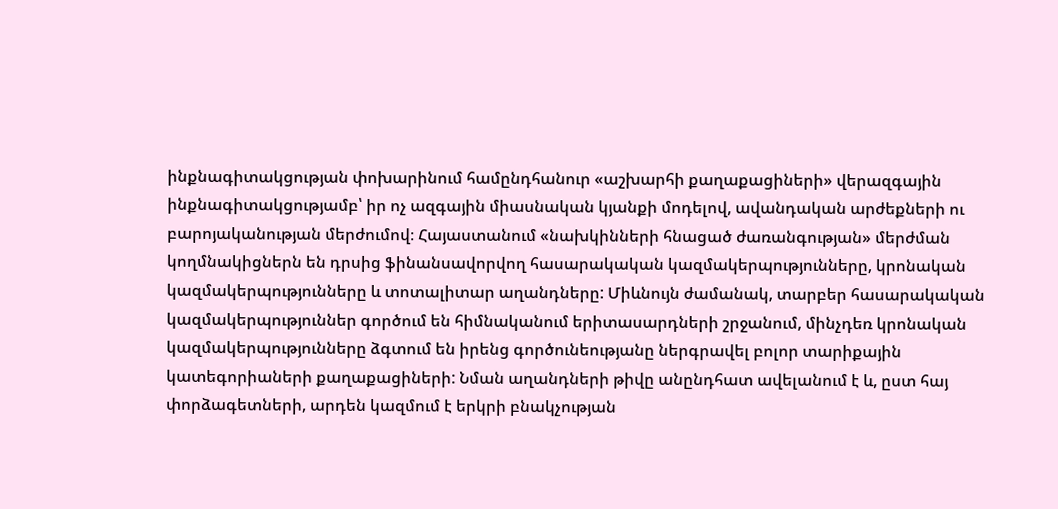ինքնագիտակցության փոխարինում համընդհանուր «աշխարհի քաղաքացիների» վերազգային ինքնագիտակցությամբ՝ իր ոչ ազգային միասնական կյանքի մոդելով, ավանդական արժեքների ու բարոյականության մերժումով։ Հայաստանում «նախկինների հնացած ժառանգության» մերժման կողմնակիցներն են դրսից ֆինանսավորվող հասարակական կազմակերպությունները, կրոնական կազմակերպությունները և տոտալիտար աղանդները: Միևնույն ժամանակ, տարբեր հասարակական կազմակերպություններ գործում են հիմնականում երիտասարդների շրջանում, մինչդեռ կրոնական կազմակերպությունները ձգտում են իրենց գործունեությանը ներգրավել բոլոր տարիքային կատեգորիաների քաղաքացիների: Նման աղանդների թիվը անընդհատ ավելանում է և, ըստ հայ փորձագետների, արդեն կազմում է երկրի բնակչության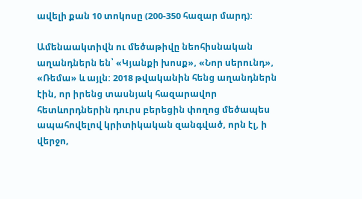ավելի քան 10 տոկոսը (200-350 հազար մարդ):

Ամենաակտիվն ու մեծաթիվը նեոհիսնական աղանդներն են՝ «Կյանքի խոսք», «Նոր սերունդ», «Ռեմա» և այլն: 2018 թվականին հենց աղանդներն էին, որ իրենց տասնյակ հազարավոր հետևորդներին դուրս բերեցին փողոց մեծապես ապահովելով կրիտիկական զանգված, որն էլ, ի վերջո,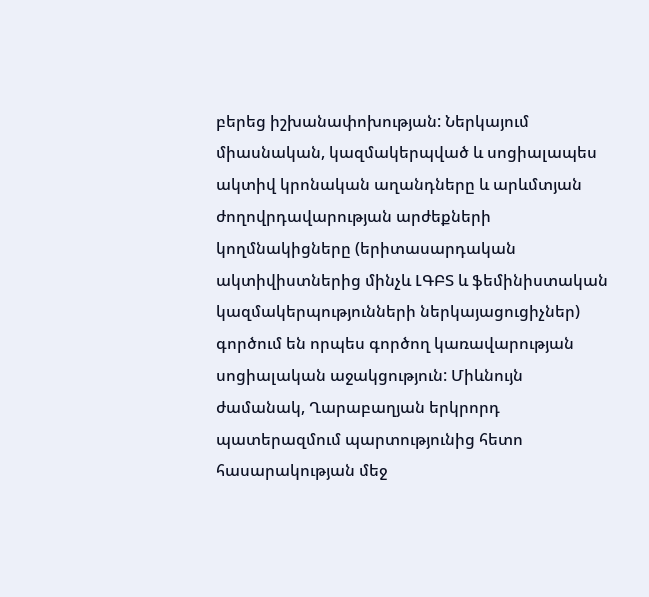բերեց իշխանափոխության: Ներկայում միասնական, կազմակերպված և սոցիալապես ակտիվ կրոնական աղանդները և արևմտյան ժողովրդավարության արժեքների կողմնակիցները (երիտասարդական ակտիվիստներից մինչև ԼԳԲՏ և ֆեմինիստական կազմակերպությունների ներկայացուցիչներ) գործում են որպես գործող կառավարության սոցիալական աջակցություն: Միևնույն ժամանակ, Ղարաբաղյան երկրորդ պատերազմում պարտությունից հետո հասարակության մեջ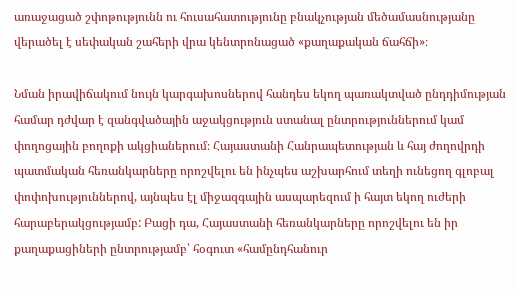առաջացած շփոթությունն ու հուսահատությունը բնակչության մեծամասնությանը վերածել է սեփական շահերի վրա կենտրոնացած «քաղաքական ճահճի»։

Նման իրավիճակում նույն կարգախոսներով հանդես եկող պառակտված ընդդիմության համար դժվար է զանգվածային աջակցություն ստանալ ընտրություններում կամ փողոցային բողոքի ակցիաներում։ Հայաստանի Հանրապետության և հայ ժողովրդի պատմական հեռանկարները որոշվելու են ինչպես աշխարհում տեղի ունեցող գլոբալ փոփոխություններով, այնպես էլ միջազգային ասպարեզում ի հայտ եկող ուժերի հարաբերակցությամբ: Բացի դա, Հայաստանի հեռանկարները որոշվելու են իր քաղաքացիների ընտրությամբ՝ հօգուտ «համընդհանուր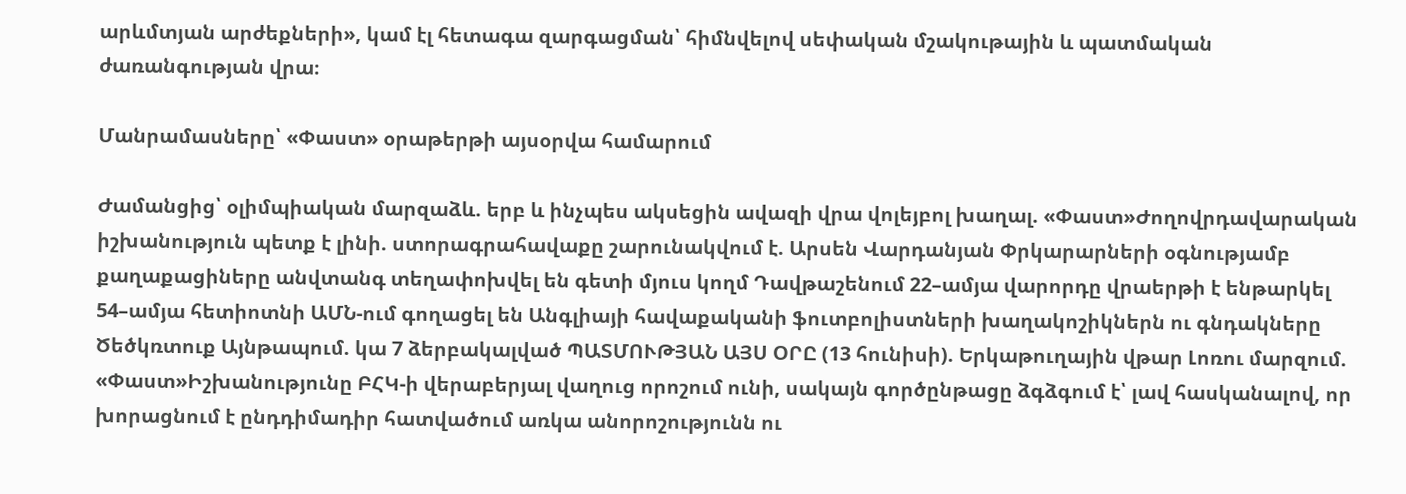արևմտյան արժեքների», կամ էլ հետագա զարգացման՝ հիմնվելով սեփական մշակութային և պատմական ժառանգության վրա։

Մանրամասները՝ «Փաստ» օրաթերթի այսօրվա համարում

Ժամանցից՝ օլիմպիական մարզաձև. երբ և ինչպես ակսեցին ավազի վրա վոլեյբոլ խաղալ. «Փաստ»Ժողովրդավարական իշխանություն պետք է լինի. ստորագրահավաքը շարունակվում է. Արսեն Վարդանյան Փրկարարների օգնությամբ քաղաքացիները անվտանգ տեղափոխվել են գետի մյուս կողմ Դավթաշենում 22–ամյա վարորդը վրաերթի է ենթարկել 54–ամյա հետիոտնի ԱՄՆ-ում գողացել են Անգլիայի հավաքականի ֆուտբոլիստների խաղակոշիկներն ու գնդակները Ծեծկռտուք Այնթապում. կա 7 ձերբակալված ՊԱՏՄՈՒԹՅԱՆ ԱՅՍ ՕՐԸ (13 հունիսի). Երկաթուղային վթար Լոռու մարզում. «Փաստ»Իշխանությունը ԲՀԿ-ի վերաբերյալ վաղուց որոշում ունի, սակայն գործընթացը ձգձգում է՝ լավ հասկանալով, որ խորացնում է ընդդիմադիր հատվածում առկա անորոշությունն ու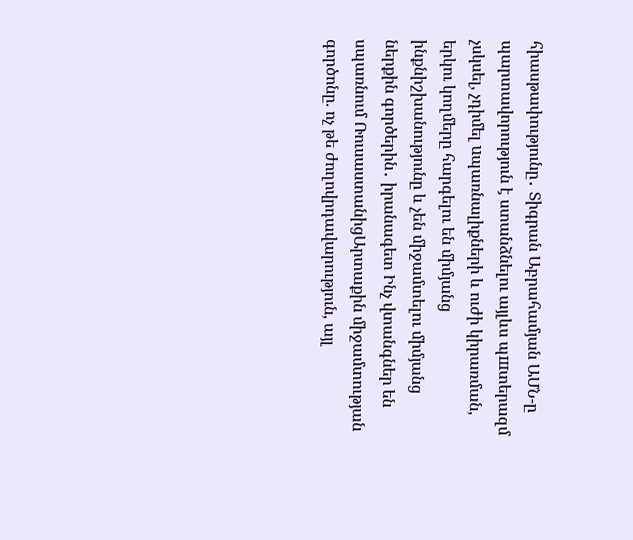հիասթափությունը․ Տիգրան Աբրահամյան ԱՄՆ-ը պարտավորություն է ստանձնելու այլևս պшտերազմ չսկսել, չդիմել uպառնալիքների և ուժի կիրառման, երկու կողմերը հարգելու են միմյանց ինքնիշխանությունը և չեն միջամտելու միմյանց ներքին գործերին․ իրանագետ Ինչ վտանգներ են սպառնում ՌուսաստանիցԱրտաքին միջամտության գործոնը. ոչ թե ժողովրդավարություն, այլ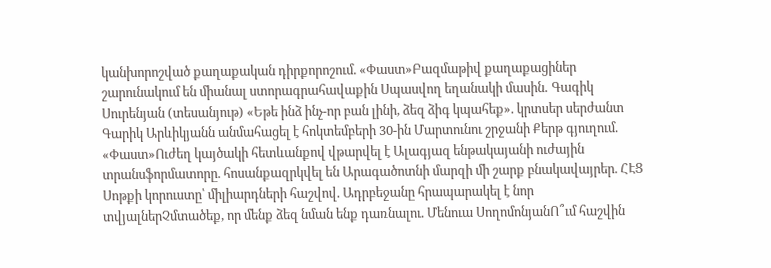կանխորոշված քաղաքական դիրքորոշում. «Փաստ»Բազմաթիվ քաղաքացիներ շարունակում են միանալ ստորագրահավաքին Սպասվող եղանակի մասին․ Գագիկ Սուրենյան (տեսանյութ) «Եթե ինձ ինչ-որ բան լինի, ձեզ ձիգ կպահեք». կրտսեր սերժանտ Գարիկ Արևիկյանն անմահացել է հոկտեմբերի 30-ին Մարտունու շրջանի Քերթ գյուղում. «Փաստ»Ուժեղ կայծակի հետևանքով վթարվել է Ալագյազ ենթակայանի ուժային տրանսֆորմատորը. հոսանքազրկվել են Արագածոտնի մարզի մի շարք բնակավայրեր. ՀԷՑ Սոթքի կորուստը՝ միլիարդների հաշվով. Ադրբեջանը հրապարակել է նոր տվյալներՉմտածեք, որ մենք ձեզ նման ենք դառնալու. Մենուա ՍողոմոնյանՈ՞ւմ հաշվին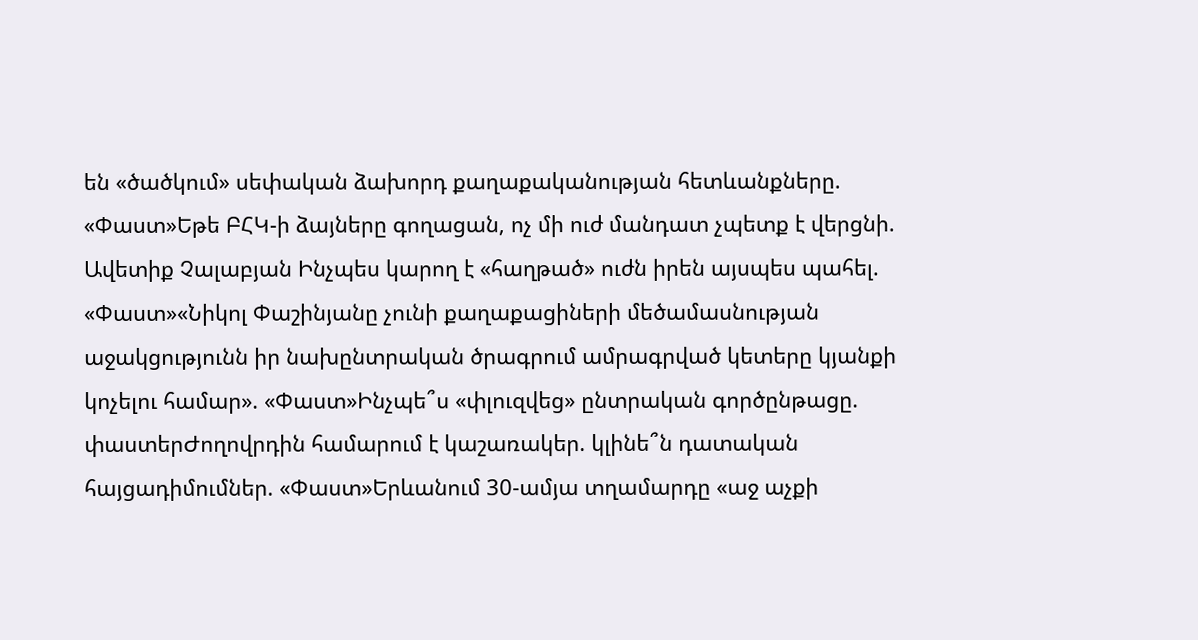են «ծածկում» սեփական ձախորդ քաղաքականության հետևանքները. «Փաստ»Եթե ԲՀԿ-ի ձայները գողացան, ոչ մի ուժ մանդատ չպետք է վերցնի. Ավետիք Չալաբյան Ինչպես կարող է «հաղթած» ուժն իրեն այսպես պահել. «Փաստ»«Նիկոլ Փաշինյանը չունի քաղաքացիների մեծամասնության աջակցությունն իր նախընտրական ծրագրում ամրագրված կետերը կյանքի կոչելու համար». «Փաստ»Ինչպե՞ս «փլուզվեց» ընտրական գործընթացը. փաստերԺողովրդին համարում է կաշառակեր. կլինե՞ն դատական հայցադիմումներ. «Փաստ»Երևանում 30-ամյա տղամարդը «աջ աչքի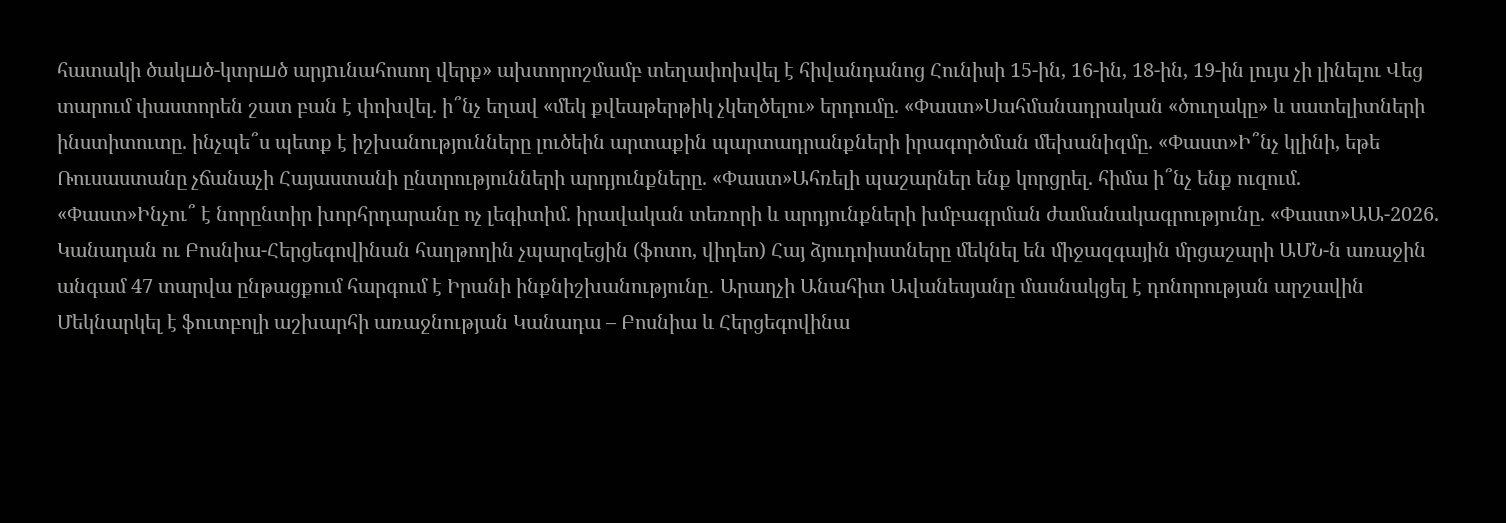հատակի ծակшծ-կտրшծ արյnւնահոսող վերք» ախտորոշմամբ տեղափոխվել է հիվանդանոց Հունիսի 15-ին, 16-ին, 18-ին, 19-ին լույս չի լինելու Վեց տարում փաստորեն շատ բան է փոխվել. ի՞նչ եղավ «մեկ քվեաթերթիկ չկեղծելու» երդումը. «Փաստ»Սահմանադրական «ծուղակը» և սատելիտների ինստիտուտը. ինչպե՞ս պետք է իշխանությունները լուծեին արտաքին պարտադրանքների իրագործման մեխանիզմը. «Փաստ»Ի՞նչ կլինի, եթե Ռուսաստանը չճանաչի Հայաստանի ընտրությունների արդյունքները. «Փաստ»Ահռելի պաշարներ ենք կորցրել. հիմա ի՞նչ ենք ուզում. «Փաստ»Ինչու՞ է նորընտիր խորհրդարանը ոչ լեգիտիմ. իրավական տեռորի և արդյունքների խմբագրման ժամանակագրությունը. «Փաստ»ԱԱ-2026. Կանադան ու Բոսնիա-Հերցեգովինան հաղթողին չպարզեցին (ֆոտո, վիդեո) Հայ ձյուդոիստները մեկնել են միջազգային մրցաշարի ԱՄՆ-ն առաջին անգամ 47 տարվա ընթացքում հարգում է Իրանի ինքնիշխանությունը․ Արաղչի Անահիտ Ավանեսյանը մասնակցել է դոնորության արշավին Մեկնարկել է ֆուտբոլի աշխարհի առաջնության Կանադա – Բոսնիա և Հերցեգովինա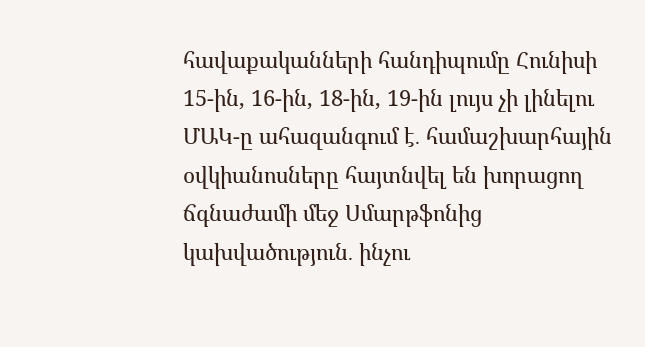հավաքականների հանդիպումը Հունիսի 15-ին, 16-ին, 18-ին, 19-ին լույս չի լինելու ՄԱԿ-ը ահազանգում է․ համաշխարհային օվկիանոսները հայտնվել են խորացող ճգնաժամի մեջ Սմարթֆոնից կախվածություն․ ինչու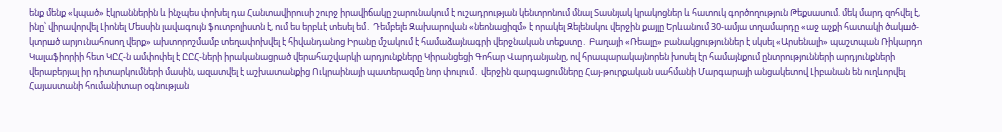ենք մենք «կպած» էկրաններին և ինչպես փոխել դա Հանտավիրուսի շուրջ իրավիճակը շարունակում է ուշադրության կենտրոնում մնալ Տասնյակ կրակոցներ և հատուկ գործողություն Թեքսասում. մեկ մարդ զոհվել է, ինը՝ վիրավորվել Լիոնել Մեսսին լավագույն ֆուտբոլիստն է, ում ես երբևէ տեսել եմ․ Դեմբելե Զախարովան «նեոնացիզմ» է որակել Զելենսկու վերջին քայլը Երևանում 30-ամյա տղամարդը «աջ աչքի հատակի ծակшծ-կտրшծ արյnւնահոսող վերք» ախտորոշմամբ տեղափոխվել է հիվանդանոց Իրանը մշակում է համաձայնագրի վերջնական տեքստը․ Բաղայի «Ռեալը» բանակցություններ է սկսել «Արսենալի» պաշտպան Ռիկարդո Կալաֆիորիի հետ ԿԸՀ-ն ամփոփել է ԸԸՀ-ների իրականացրած վերահաշվարկի արդյունքները Կիրանցեցի Գոհար Վարդանյանը, ով հրապարակայնորեն խոսել էր համայնքում ընտրությունների արդյունքների վերաբերյալ իր դիտարկումների մասին, ազատվել է աշխատանքից Ուկրաինայի պատերազմը նոր փուլում․ վերջին զարգացումները Հայ-թուրքական սահմանի Մարգարայի անցակետով Լիբանան են ուղևորվել Հայաստանի հումանիտար օգնության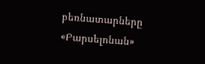բեռնատարները «Բարսելոնան»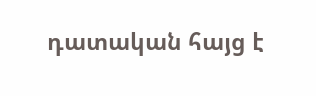դատական հայց է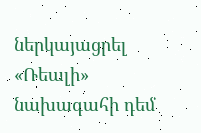ներկայացրել «Ռեալի» նախագահի դեմ